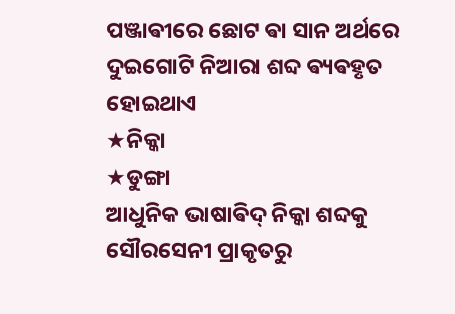ପଞ୍ଜାଵୀରେ ଛୋଟ ଵା ସାନ ଅର୍ଥରେ ଦୁଇଗୋଟି ନିଆରା ଶବ୍ଦ ଵ୍ୟଵହୃତ ହୋଇଥାଏ
★ନିକ୍କା
★ଡୁଙ୍ଗା
ଆଧୁନିକ ଭାଷାଵିଦ୍ ନିକ୍କା ଶବ୍ଦକୁ ସୌରସେନୀ ପ୍ରାକୃତରୁ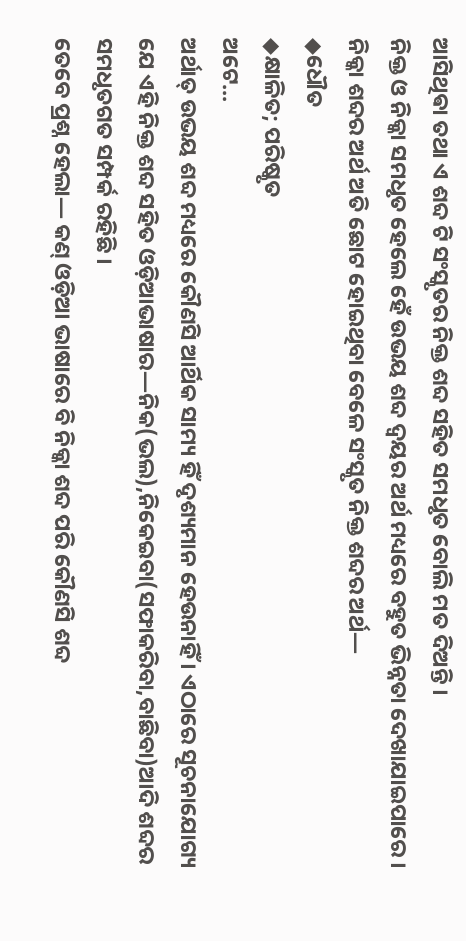ଆସିଥିଵା ତଥା ଏ ଶବ୍ଦ ଟି ସଂସ୍କୃତର ନିକ୍ତ ଶବ୍ଦ ସହିତ ସମଧୃତ ବୋଲି ମତ ଦିଅନ୍ତି ।
ନିକ୍ତ ଓ ନିକ୍କା ସମଧୃତ ହେଲେ ହେଁ ଉଭୟ ଶବ୍ଦ ଦ୍ଵୟର ଅର୍ଥ ମଧ୍ୟରେ ବହୁତ ଭିନ୍ନତା ଦେଖାଯାଇପାରେ ।
ନିକ୍କା ଶବ୍ଦର ଅର୍ଥ ଅତି ଛୋଟ ହୋଇଥିବା ବେଳେ ସଂସ୍କୃତ ନିକ୍ତ ଶବ୍ଦର ଅର୍ଥ―
◆ଧୌତ
◆କ୍ଷାଳିତ; ପରିଷ୍କୃତ
ଅଟେ...
ଅର୍ଥାତ୍ ଉଭୟ ଶବ୍ଦ ମଧ୍ୟରେ କୌଣସି ଆର୍ଥିକ ସାମ୍ୟ ହିଁ ଦୃଶ୍ୟମାନ ହେଉନାହିଁ । ଏଠାରେ ସୂଚନାଯୋଗ୍ୟ ଯେ ଏହି ନିକ୍ତ ଶବ୍ଦ ସହିତ ଓଡ଼ିଆଭାଷାର―ନିକ(ଭଲ),ନିକେଇବା(ସଫାକରିବା,ବାଛିବା)ଆଦି ଶବ୍ଦର ସମଧୃତଗତ ସମ୍ପର୍କ ରହିଛି ।
ତେବେ ପ୍ରଶ୍ନ ହେଲା― କଣ୍ ଓଡ଼ିଆ ଭାଷାରେ ବି ନିକ୍କା ଶବ୍ଦ ପରି କୌଣସି ଶବ୍ଦ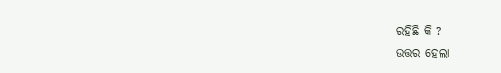ରହିଛି କି ?
ଉତ୍ତର ହେଲା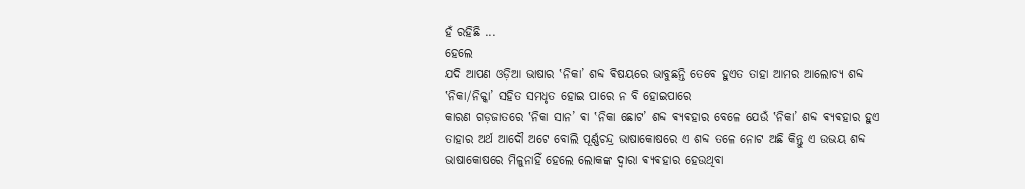ହଁ ରହିଛି ...
ହେଲେ
ଯଦି ଆପଣ ଓଡ଼ିଆ ଭାଷାର ‛ନିକା’ ଶବ୍ଦ ଵିଷୟରେ ଭାବୁଛନ୍ତି ତେବେ ହୁଏତ ତାହା ଆମର ଆଲୋଚ୍ୟ ଶବ୍ଦ ‛ନିକା/ନିକ୍କା’ ସହିତ ସମଧୃତ ହୋଇ ପାରେ ନ ବି ହୋଇପାରେ
କାରଣ ଗଡ଼ଜାତରେ ‛ନିକା ସାନ’ ଵା ‛ନିକା ଛୋଟ’ ଶବ୍ଦ ଵ୍ୟଵହାର ବେଳେ ଯେଉଁ ‛ନିକା’ ଶବ୍ଦ ଵ୍ୟଵହାର ହୁଏ ତାହାର ଅର୍ଥ ଆଦୌ ଅଟେ ବୋଲି ପୂର୍ଣ୍ଣଚନ୍ଦ୍ର ଭାଷାକୋଷରେ ଏ ଶବ୍ଦ ତଳେ ନୋଟ ଅଛି କିନ୍ତୁ ଏ ଉଭୟ ଶବ୍ଦ ଭାଷାକୋଷରେ ମିଳୁନାହିଁ ହେଲେ ଲୋକଙ୍କ ଦ୍ଵାରା ଵ୍ୟଵହାର ହେଉଥିବା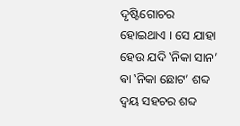ଦୃଷ୍ଟିଗୋଚର ହୋଇଥାଏ । ସେ ଯାହା ହେଉ ଯଦି ‛ନିକା ସାନ’ ଵା ‛ନିକା ଛୋଟ’ ଶବ୍ଦ ଦ୍ଵୟ ସହଚର ଶବ୍ଦ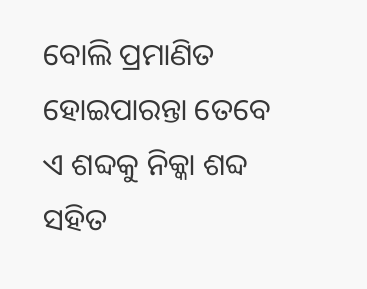ବୋଲି ପ୍ରମାଣିତ ହୋଇପାରନ୍ତା ତେବେ ଏ ଶବ୍ଦକୁ ନିକ୍କା ଶବ୍ଦ ସହିତ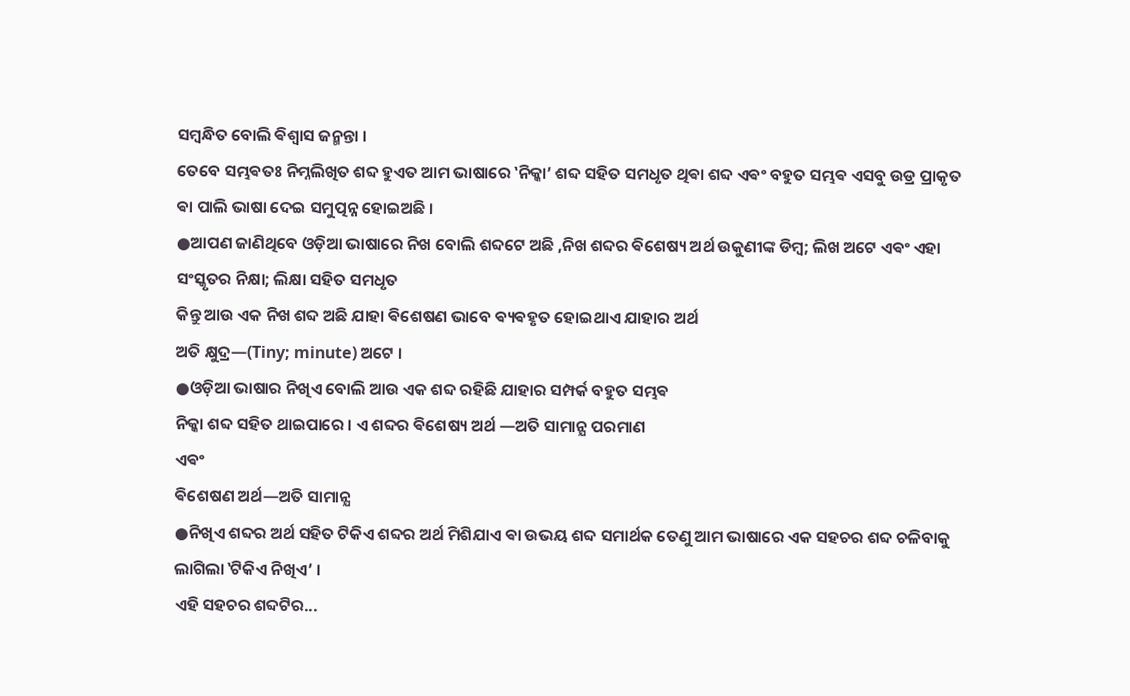ସମ୍ବନ୍ଧିତ ବୋଲି ଵିଶ୍ଵାସ ଜନ୍ମନ୍ତା ।
ତେବେ ସମ୍ଭଵତଃ ନିମ୍ନଲିଖିତ ଶବ୍ଦ ହୁଏତ ଆମ ଭାଷାରେ ‛ନିକ୍କା’ ଶବ୍ଦ ସହିତ ସମଧୃତ ଥିଵା ଶବ୍ଦ ଏଵଂ ବହୁତ ସମ୍ଭଵ ଏସବୁ ଉଡ୍ର ପ୍ରାକୃତ ଵା ପାଲି ଭାଷା ଦେଇ ସମୁତ୍ପନ୍ନ ହୋଇଅଛି ।
●ଆପଣ ଜାଣିଥିବେ ଓଡ଼ିଆ ଭାଷାରେ ନିଖ ବୋଲି ଶବ୍ଦଟେ ଅଛି ,ନିଖ ଶବ୍ଦର ଵିଶେଷ୍ୟ ଅର୍ଥ ଉକୁଣୀଙ୍କ ଡିମ୍ବ; ଲିଖ ଅଟେ ଏଵଂ ଏହା ସଂସ୍କୃତର ନିକ୍ଷା; ଲିକ୍ଷା ସହିତ ସମଧୃତ
କିନ୍ତୁ ଆଉ ଏକ ନିଖ ଶବ୍ଦ ଅଛି ଯାହା ଵିଶେଷଣ ଭାବେ ଵ୍ୟଵହୃତ ହୋଇଥାଏ ଯାହାର ଅର୍ଥ
ଅତି କ୍ଷୁଦ୍ର—(Tiny; minute) ଅଟେ ।
●ଓଡ଼ିଆ ଭାଷାର ନିଖିଏ ବୋଲି ଆଉ ଏକ ଶବ୍ଦ ରହିଛି ଯାହାର ସମ୍ପର୍କ ବହୁତ ସମ୍ଭଵ
ନିକ୍କା ଶବ୍ଦ ସହିତ ଥାଇପାରେ । ଏ ଶବ୍ଦର ଵିଶେଷ୍ୟ ଅର୍ଥ —ଅତି ସାମାନ୍ଯ ପରମାଣ
ଏଵଂ
ଵିଶେଷଣ ଅର୍ଥ—ଅତି ସାମାନ୍ଯ
●ନିଖିଏ ଶବ୍ଦର ଅର୍ଥ ସହିତ ଟିକିଏ ଶବ୍ଦର ଅର୍ଥ ମିଶିଯାଏ ଵା ଉଭୟ ଶବ୍ଦ ସମାର୍ଥକ ତେଣୁ ଆମ ଭାଷାରେ ଏକ ସହଚର ଶବ୍ଦ ଚଳିବାକୁ ଲାଗିଲା ‛ଟିକିଏ ନିଖିଏ’ ।
ଏହି ସହଚର ଶବ୍ଦଟିର...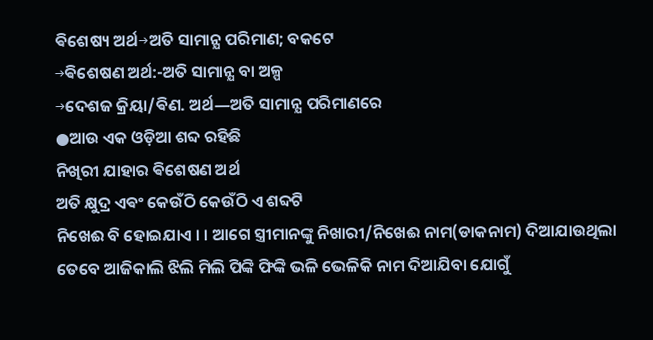ଵିଶେଷ୍ୟ ଅର୍ଥ→ଅତି ସାମାନ୍ଯ ପରିମାଣ; ବକଟେ
→ଵିଶେଷଣ ଅର୍ଥ:-ଅତି ସାମାନ୍ଯ ବା ଅଳ୍ପ
→ଦେଶଜ କ୍ରିୟା/ଵିଣ. ଅର୍ଥ―ଅତି ସାମାନ୍ଯ ପରିମାଣରେ
●ଆଉ ଏକ ଓଡ଼ିଆ ଶବ୍ଦ ରହିଛି
ନିଖିରୀ ଯାହାର ଵିଶେଷଣ ଅର୍ଥ
ଅତି କ୍ଷୁଦ୍ର ଏଵଂ କେଉଁଠି କେଉଁଠି ଏ ଶବ୍ଦଟି
ନିଖେଈ ବି ହୋଇଯାଏ । । ଆଗେ ସ୍ତ୍ରୀମାନଙ୍କୁ ନିଖାରୀ/ନିଖେଈ ନାମ(ଡାକନାମ) ଦିଆଯାଉଥିଲା ତେବେ ଆଜିକାଲି ଝିଲି ମିଲି ପିଙ୍କି ଫିଙ୍କି ଭଳି ଭେଳିକି ନାମ ଦିଆଯିବା ଯୋଗୁଁ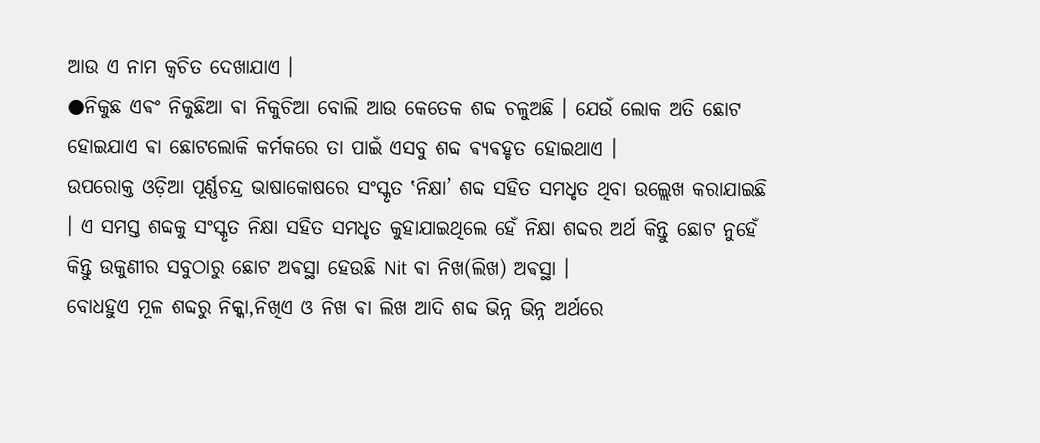ଆଉ ଏ ନାମ କ୍ଵଚିତ ଦେଖାଯାଏ ।
●ନିକୁଛ ଏଵଂ ନିକୁଛିଆ ଵା ନିକୁଚିଆ ବୋଲି ଆଉ କେତେକ ଶବ୍ଦ ଚଳୁଅଛି । ଯେଉଁ ଲୋକ ଅତି ଛୋଟ ହୋଇଯାଏ ଵା ଛୋଟଲୋକି କର୍ମକରେ ତା ପାଇଁ ଏସବୁ ଶବ୍ଦ ଵ୍ୟଵହୃତ ହୋଇଥାଏ ।
ଉପରୋକ୍ତ ଓଡ଼ିଆ ପୂର୍ଣ୍ଣଚନ୍ଦ୍ର ଭାଷାକୋଷରେ ସଂସ୍କୃତ ‛ନିକ୍ଷା’ ଶବ୍ଦ ସହିତ ସମଧୃତ ଥିବା ଉଲ୍ଲେଖ କରାଯାଇଛି । ଏ ସମସ୍ତ ଶବ୍ଦକୁ ସଂସ୍କୃତ ନିକ୍ଷା ସହିତ ସମଧୃତ କୁହାଯାଇଥିଲେ ହେଁ ନିକ୍ଷା ଶବ୍ଦର ଅର୍ଥ କିନ୍ତୁ ଛୋଟ ନୁହେଁ କିନ୍ତୁ ଉକୁଣୀର ସବୁଠାରୁ ଛୋଟ ଅଵସ୍ଥା ହେଉଛି Nit ଵା ନିଖ(ଲିଖ) ଅଵସ୍ଥା ।
ବୋଧହୁଏ ମୂଳ ଶବ୍ଦରୁ ନିକ୍କା,ନିଖିଏ ଓ ନିଖ ଵା ଲିଖ ଆଦି ଶବ୍ଦ ଭିନ୍ନ ଭିନ୍ନ ଅର୍ଥରେ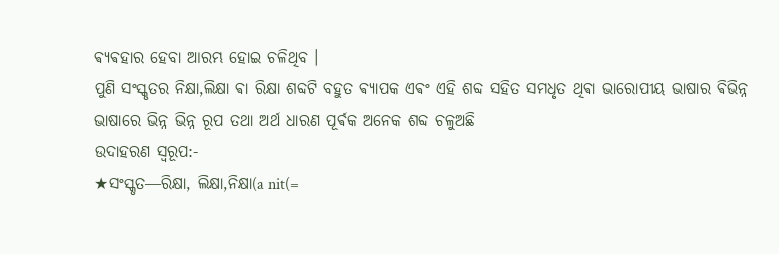ଵ୍ୟଵହାର ହେବା ଆରମ୍ଭ ହୋଇ ଚଳିଥିବ ।
ପୁଣି ସଂସ୍କୃତର ନିକ୍ଷା,ଲିକ୍ଷା ଵା ରିକ୍ଷା ଶବ୍ଦଟି ବହୁତ ଵ୍ୟାପକ ଏଵଂ ଏହି ଶବ୍ଦ ସହିତ ସମଧୃତ ଥିଵା ଭାରୋପୀୟ ଭାଷାର ଵିଭିନ୍ନ ଭାଷାରେ ଭିନ୍ନ ଭିନ୍ନ ରୂପ ତଥା ଅର୍ଥ ଧାରଣ ପୂର୍ଵକ ଅନେକ ଶବ୍ଦ ଚଳୁଅଛି
ଉଦାହରଣ ସ୍ୱରୂପ:-
★ସଂସ୍କୃତ―ରିକ୍ଷା, ଲିକ୍ଷା,ନିକ୍ଷା(a nit(=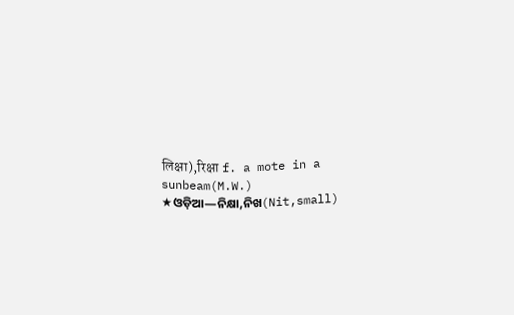लिक्षा),रिक्षा f. a mote in a sunbeam(M.W.)
★ଓଡ଼ିଆ―ନିକ୍ଷା,ନିଖ(Nit,small)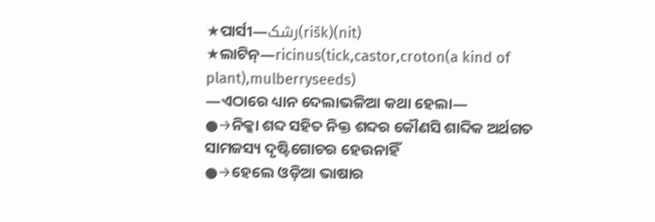★ପାର୍ସୀ―رشک(rišk)(nit)
★ଲାଟିନ୍―ricinus(tick,castor,croton(a kind of plant),mulberryseeds)
―ଏଠାରେ ଧ୍ୟାନ ଦେଲାଭଳିଆ କଥା ହେଲା―
●→ନିକ୍କା ଶବ୍ଦ ସହିତ ନିକ୍ତ ଶବ୍ଦର କୌଣସି ଶାବ୍ଦିକ ଅର୍ଥଗତ ସାମଜସ୍ୟ ଦୃଷ୍ଟିଗୋଚର ହେଉନାହିଁ
●→ହେଲେ ଓଡ଼ିଆ ଭାଷାର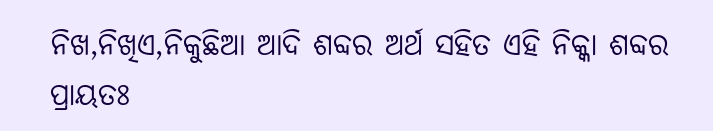ନିଖ,ନିଖିଏ,ନିକୁଛିଆ ଆଦି ଶବ୍ଦର ଅର୍ଥ ସହିତ ଏହି ନିକ୍କା ଶବ୍ଦର ପ୍ରାୟତଃ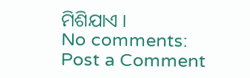ମିଶିଯାଏ ।
No comments:
Post a Comment